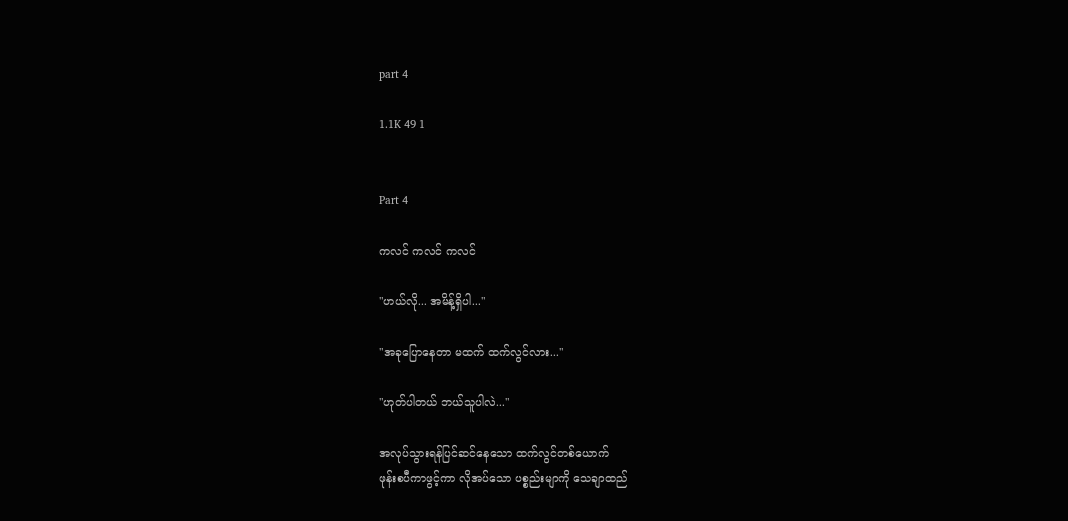part 4

1.1K 49 1


Part 4

ကလင် ကလင် ကလင်

"ဟယ်လို... အမိန့်ရှိပါ..."

"အခုပြောနေတာ မထက် ထက်လွင်လား..."

"ဟုတ်ပါတယ် ဘယ်သူပါလဲ..."

အလုပ်သွားရန်ပြင်ဆင်နေသော ထက်လွင်တစ်ယောက်
ဖုန်းစပီကာဖွင့်ကာ လိုအပ်သော ပစ္စည်းမျာကို သေချာထည်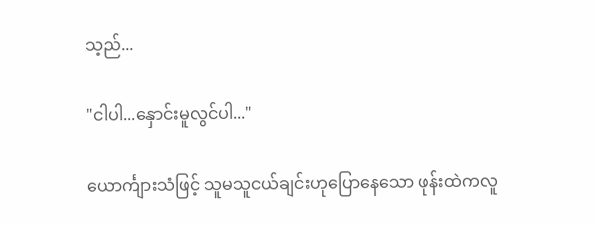သ့ည်...

"ငါပါ...နှောင်းမူလွင်ပါ..."

ယောင်္ကျားသံဖြင့် သူမသူငယ်ချင်းဟုပြောနေသော ဖုန်းထဲကလူ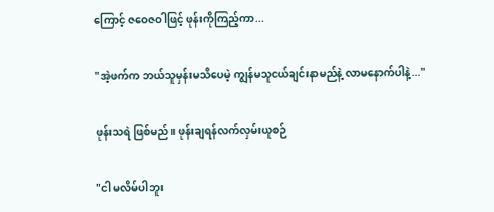ကြောင့် ဇဝေဇဝါဖြင့် ဖုန်းကိုကြည့်ကာ...

"အဲ့ဖက်က ဘယ်သူမှန်းမသိပေမဲ့ ကျွန်မသူငယ်ချင်းနာမည်နဲ့ လာမနောက်ပါနဲ့..."

ဖုန်းသရဲ ဖြစ်မည်။ ဖုန်းချရန်လက်လှမ်းယူစဉ်

"ငါ မလိမ်ပါဘူး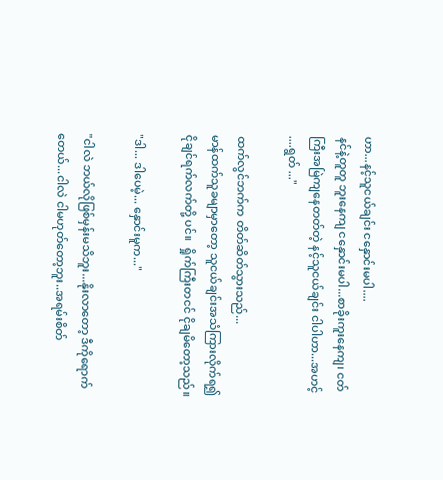ဟာ...နင့်သူငယ်ချင်း ငနှောင်းမပါ....
နင်နဲ့တူတူ ဘူးနေကျ ငနှောင်းမပါ...စာခိုးကူးနေကျ၊ ငတ်ကြီးအမြဲကျနေတတ်တဲ့ နင့်သူငယ်ချင်း ငါပါဟာ...အဟင့် ....ရွတ် ..."

ထက်လွင်ဘက်က တိတ်ဆိတ်သွားသည်...
မာန်ထက်သူခမျာမှာတော့ သူငယ်ချင်းအသံကြားလိုက်ရ၍ ငိုချင်ရက်လက်တို့ ပင်။  ရှိုက်ကြီးတငင် ငိုချမိတော့သည်။

"ဒါ... ဒါပေမဲ့... နှောင်းမူက..."

"ငါလဲ ဘယ်လိုဖြစ်မှန်းမသိဘူး...နိုးလာတော့ ဒီကိုရောက်တေယ်...ငါလဲ ငါမဟုတ်တော့ဘူး..အရမ်းစိတ်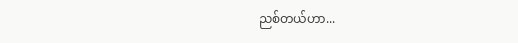ညစ်တယ်ဟာ...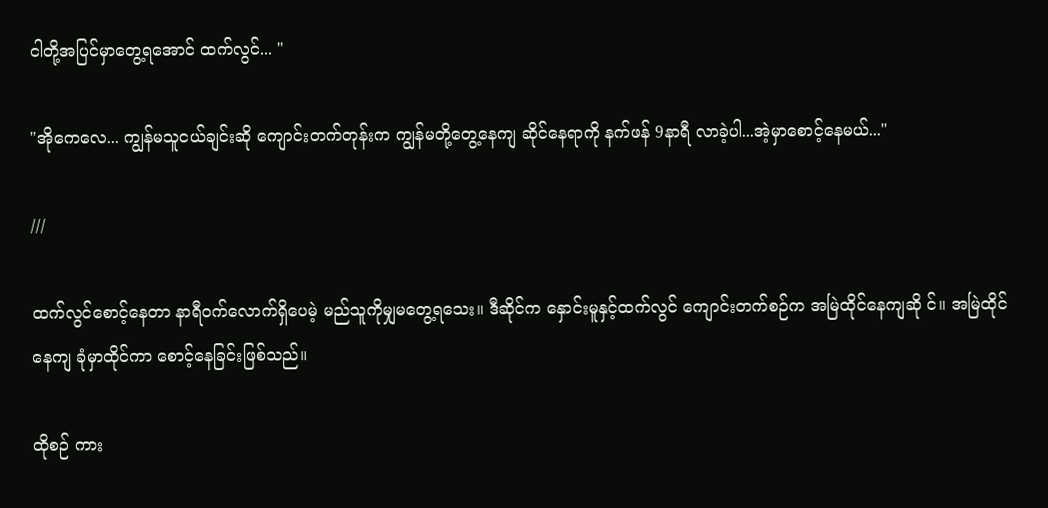ငါတို့အပြင်မှာတွေ့ရအောင် ထက်လွင်... "

"အိုကေလေ... ကျွန်မသူငယ်ချင်းဆို ကျောင်းတက်တုန်းက ကျွန်မတို့တွေ့နေကျ ဆိုင်နေရာကို နက်ဖန် 9နာရီ လာခဲ့ပါ...အဲ့မှာစောင့်နေမယ်..."

///

ထက်လွင်စောင့်နေတာ နာရီဝက်လောက်ရှိပေမဲ့ မည်သူကိုမျှမတွေ့ရသေး။ ဒီဆိုင်က နှောင်းမူနှင့်ထက်လွင် ကျောင်းတက်စဉ်က အမြဲထိုင်နေကျဆို င်။ အမြဲထိုင်နေကျ ခုံမှာထိုင်ကာ စောင့်နေခြင်းဖြစ်သည်။

ထိုစဉ် ကား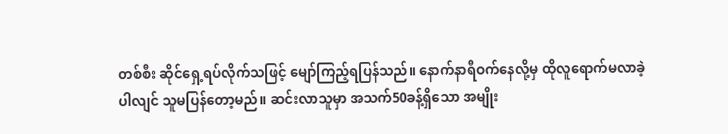တစ်စီး ဆိုင်ရှေ့ရပ်လိုက်သဖြင့် မျော်ကြည့်ရပြန်သည်။ နောက်နာရီဝက်နေလို့မှ ထိုလူရောက်မလာခဲ့ပါလျင် သူမပြန်တော့မည်။ ဆင်းလာသူမှာ အသက်50ခန့်ရှိသော အမျိုး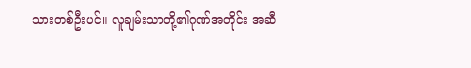သားတစ်ဦးပင်။ လူချမ်းသာတို့၏ဂုဏ်အတိုင်း အဆီ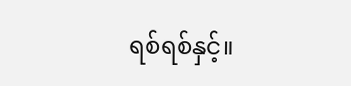ရစ်ရစ်နှင့်။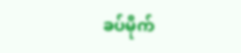ခပ်မိုက်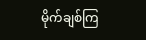မိုက်ချစ်ကြ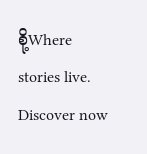စို့Where stories live. Discover now